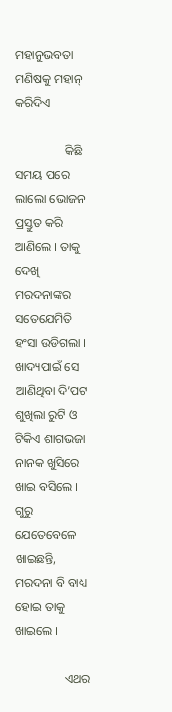ମହାନୁଭବତା ମଣିଷକୁ ମହାନ୍ କରିଦିଏ

                କିଛି ସମୟ ପରେ ଲାଲୋ ଭୋଜନ ପ୍ରସ୍ତୁତ କରି ଆଣିଲେ । ତାକୁ ଦେଖି ମରଦନାଙ୍କର ସତେଯେମିତି ହଂସା ଉଡିଗଲା । ଖାଦ୍ୟପାଇଁ ସେ ଆଣିଥିବା ଦି’ପଟ ଶୁଖିଲା ରୁଟି ଓ ଟିକିଏ ଶାଗଭଜା ନାନକ ଖୁସିରେ ଖାଇ ବସିଲେ । ଗୁରୁ ଯେତେବେଳେ ଖାଇଛନ୍ତି, ମରଦନା ବି ବାଧ୍ୟ ହୋଇ ତାକୁ ଖାଇଲେ ।

                ଏଥର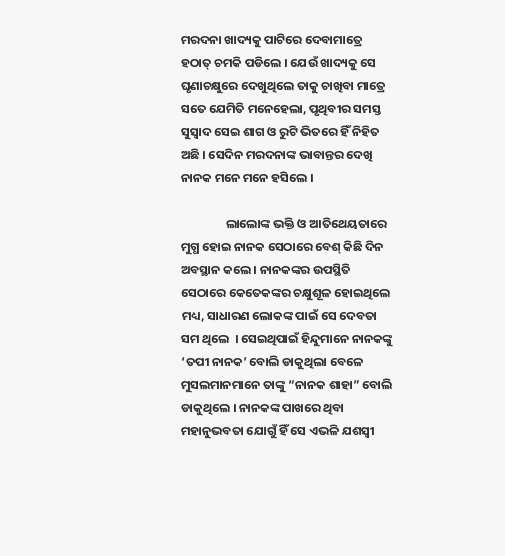ମରଦନା ଖାଦ୍ୟକୁ ପାଟିରେ ଦେବାମାତ୍ରେ ହଠାତ୍ ଚମକି ପଡିଲେ । ଯେଉଁ ଖାଦ୍ୟକୁ ସେ ଘୃଣାଚକ୍ଷୁରେ ଦେଖୁଥିଲେ ତାକୁ ଚାଖିବା ମାତ୍ରେ ସତେ ଯେମିତି ମନେହେଲା, ପୃଥିବୀର ସମସ୍ତ ସୁସ୍ୱାଦ ସେଇ ଶାଗ ଓ ରୁଟି ଭିତରେ ହିଁ ନିହିତ ଅଛି । ସେଦିନ ମରଦନାଙ୍କ ଭାବାନ୍ତର ଦେଖି ନାନକ ମନେ ମନେ ହସିଲେ ।

                ଲାଲୋଙ୍କ ଭକ୍ତି ଓ ଆତିଥେୟତାରେ ମୁଗ୍ଧ ହୋଇ ନାନକ ସେଠାରେ ବେଶ୍ କିଛି ଦିନ ଅବସ୍ଥାନ କଲେ । ନାନକଙ୍କର ଉପସ୍ଥିତି ସେଠାରେ କେତେକଙ୍କର ଚକ୍ଷୁଶୂଳ ହୋଇଥିଲେ ମଧ୍ୟ, ସାଧାରଣ ଲୋକଙ୍କ ପାଇଁ ସେ ଦେବତା ସମ ଥିଲେ  । ସେଇଥିପାଇଁ ହିନ୍ଦୁମାନେ ନାନକଙ୍କୁ ‘ତପୀ ନାନକ’ ବୋଲି ଡାକୁଥିଲା ବେଳେ ମୁସଲମାନମାନେ ତାଙ୍କୁ “ନାନକ ଶାହା” ବୋଲି ଡାକୁଥିଲେ । ନାନକଙ୍କ ପାଖରେ ଥିବା ମହାନୁଭବତା ଯୋଗୁଁ ହିଁ ସେ ଏଭଳି ଯଶସ୍ୱୀ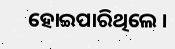ହୋଇପାରିଥିଲେ ।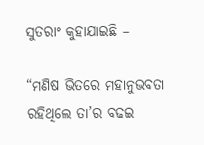ସୁତରାଂ କୁହାଯାଇଛି –

“ମଣିଷ ଭିତରେ ମହାନୁଭବତା ରହିଥିଲେ ତା’ର ବଢଇ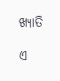ଖ୍ୟାତି

ଏ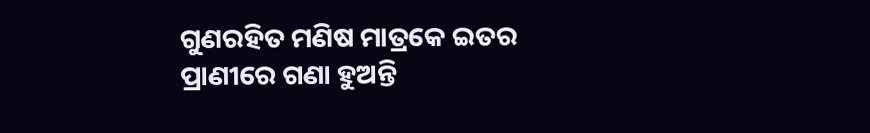ଗୁଣରହିତ ମଣିଷ ମାତ୍ରକେ ଇତର ପ୍ରାଣୀରେ ଗଣା ହୁଅନ୍ତି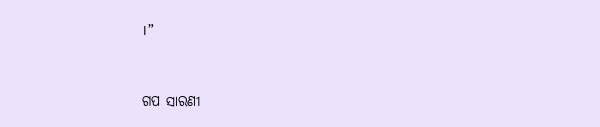।”


ଗପ ସାରଣୀ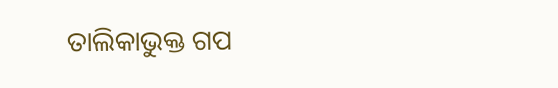ତାଲିକାଭୁକ୍ତ ଗପ